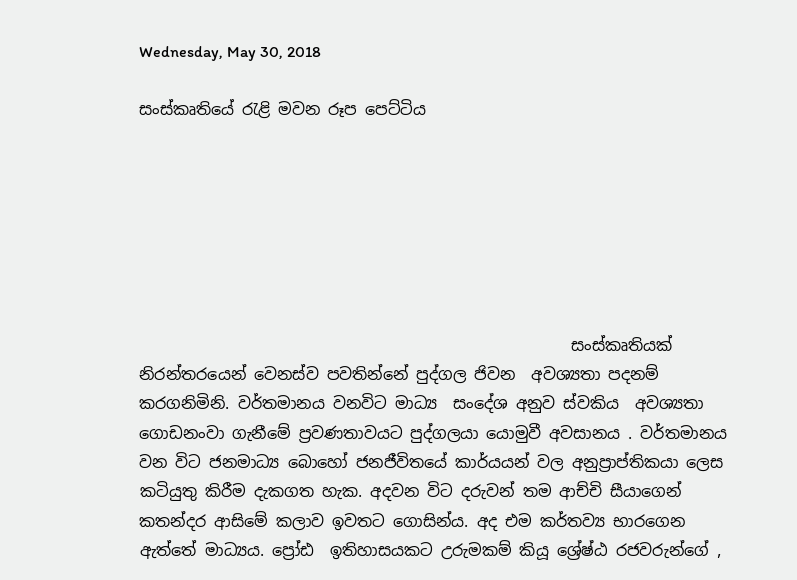Wednesday, May 30, 2018

සංස්කෘතියේ රැළි මවන රූප පෙට්ටිය







                                                      සංස්කෘතියක් නිරන්තරයෙන් වෙනස්ව පවතින්නේ පුද්ගල ජිවන  අවශ්‍යතා පදනම් කරගනිමිනි. වර්තමානය වනවිට මාධ්‍ය  සංදේශ අනුව ස්වකිය  අවශ්‍යතා ගොඩනංවා ගැනීමේ ප්‍රවණතාවයට පුද්ගලයා යොමුවී අවසානය . වර්තමානය වන විට ජනමාධ්‍ය බොහෝ ජනජීවිතයේ කාර්යයන් වල අනුප්‍රාප්තිකයා ලෙස කටියුතු කිරීම දැකගත හැක. අදවන විට දරුවන් තම ආච්චි සීයාගෙන් කතන්දර ආසිමේ කලාව ඉවතට ගොසින්ය. අද එම කර්තව්‍ය භාරගෙන ඇත්තේ මාධ්‍යය. ප්‍රෝඪ  ඉතිහාසයකට උරුමකම් කියූ ශ්‍රේෂ්ඨ රජවරුන්ගේ ,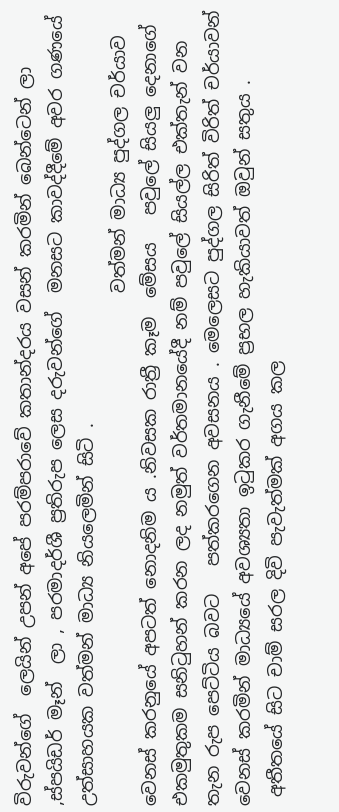විරුවන්ගේ  ලෙයින් උපන් අපේ පරම්පරාවේ කතාන්දරය වසන් කරමින් බෙන්ටෙන් ලා ,ස්පයිඩර් මෑන්  ලා , පරමාදර්ශී ප්‍රතිරුප ලෙස දරුවන්ගේ  මනසට කාවද්දීමේ අවර ගණයේ  උත්සාහයක වත්මන් මාධ්‍ය නියලෙමින් සිටි .
                                                         වත්මන් මාධ්‍ය පුද්ගල චර්යාව වෙනස් කරනුයේ අපටත් නොදනිම ය .නිවසක රාත්‍රී කෑම  මේසය   පවුලේ සියලු දෙනාගේ එකමුතුකම සනිටුහන් කරන ලද නමුත් වර්තමානයේදී නම් පවුලේ සියල්ල එක්තැන් වන තැන රුප පෙට්ටිය බවට   පත්කරගෙන අවසනය . මෙලෙසට පුද්ගල සිරිත් විරිත් චර්යාවන් වෙනස් කරමින් මාධ්‍යයේ අවශ්‍යතා ඉටුකර ගැනීමේ ප්‍රභල හැකියාවත් ඔවුන් සතුය .
 අතීතයේ සිට චාම් සරල දිවි පැවැත්මක් අගය කල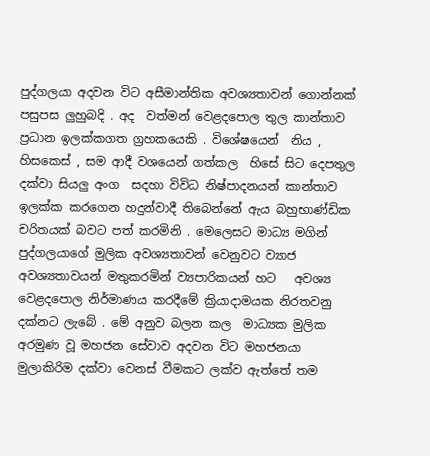පුද්ගලයා අදවන විට අසීමාන්තික අවශ්‍යතාවන් ගොන්නක් පසුපස ලුහුබදි . අද  වත්මන් වෙළදපොල තුල කාන්තාව ප්‍රධාන ඉලක්කගත ග්‍රහකයෙකි . විශේෂයෙන්  නිය , හිසකෙස් , සම ආදී වශයෙන් ගත්කල  හිසේ සිට දෙපතුල දක්වා සියලු අංග  සදහා විවිධ නිෂ්පාදනයන් කාන්තාව ඉලක්ක කරගෙන හදුන්වාදී තිබෙන්නේ ඇය බහුභාණ්ඩික  චරිතයක් බවට පත් කරමිනි . මෙලෙසට මාධ්‍ය මගින් පුද්ගලයාගේ මුලික අවශ්‍යතාවන් වෙනුවට ව්‍යාජ අවශ්‍යතාවයන් මතුකරමින් ව්‍යපාරිකයන් හට   අවශ්‍ය වෙළදපොල නිර්මාණය කරදීමේ ක්‍රියාදාමයක නිරතවනු දක්නට ලැබේ . මේ අනුව බලන කල  මාධ්‍යක මුලික අරමුණ වූ මහජන සේවාව අදවන විට මහජනයා මුලාකිරිම දක්වා වෙනස් වීමකට ලක්ව ඇත්තේ තම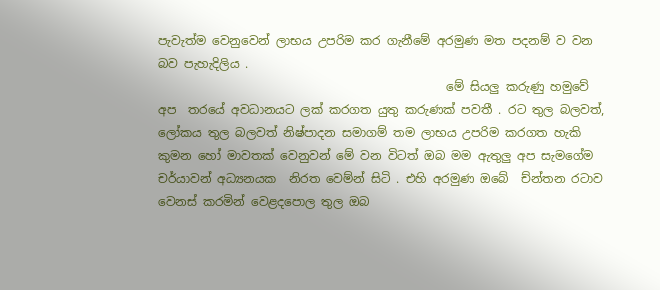පැවැත්ම වෙනුවෙන් ලාභය උපරිම කර ගැනීමේ අරමුණ මත පදනම් ව වන බව පැහැදිලිය .
                                                මේ සියලු කරුණු හමුවේ  අප  තරයේ අවධානයට ලක් කරගත යුතු කරුණක් පවතී . රට තුල බලවත්, ලෝකය තුල බලවත් නිෂ්පාදන සමාගම් තම ලාභය උපරිම කරගත හැකි කුමන හෝ මාවතක් වෙනුවන් මේ වන විටත් ඔබ මම ඇතුලු අප සැමගේම චර්යාවන් අධ්‍යනයක  නිරත වෙම්න් සිටි . එහි අරමුණ ඔබේ  ච්න්තන රටාව වෙනස් කරමින් වෙළදපොල තුල ඔබ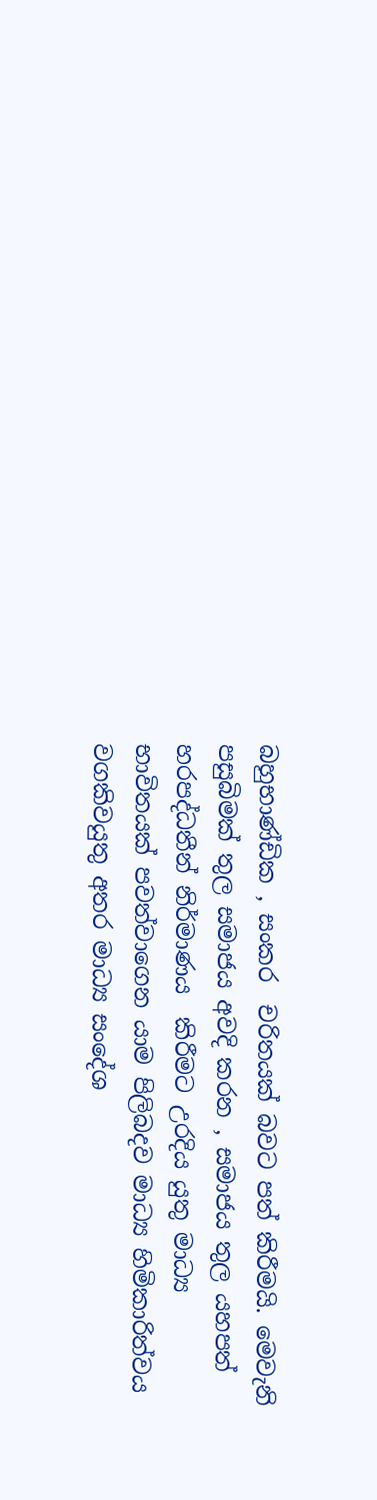බහුභාණ්ඩික , සංකර  චරිතයක් බවට පත් කිරීමයි. මෙවැනි පසුබිමක් තුල සමාජය අවදි කරන , සමාජය තුල යහපත් හරපද්ධතීන් නිර්මාණය  කිරීමට උරදිය යුතු මාධ්‍ය භාවිතයක් පවත්වාගෙන යාම පිලිබදව මාධ්‍ය හිමිකාරිත්වය වගකිවයුතු අතර මාධ්‍ය සංදේශ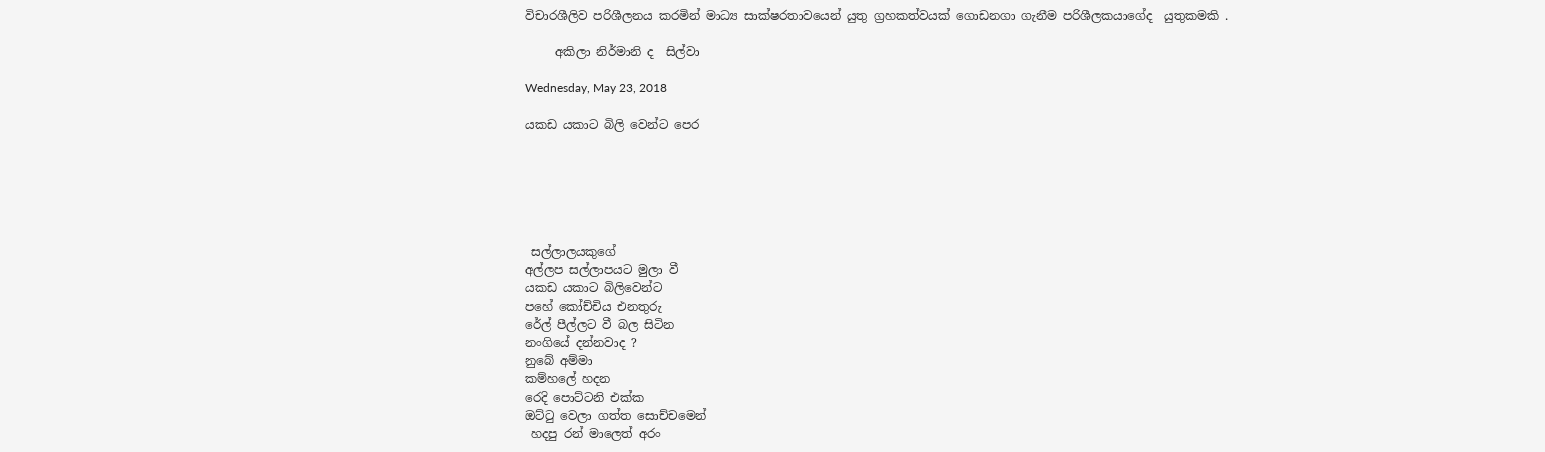විචාරශීලිව පරිශීලනය කරමින් මාධ්‍ය සාක්ෂරතාවයෙන් යුතු ග්‍රහකත්වයක් ගොඩනගා ගැනීම පරිශීලකයාගේද  යුතුකමකි .

     අකිලා නිර්මානි ද  සිල්වා

Wednesday, May 23, 2018

යකඩ යකාට බිලි වෙන්ට පෙර






 සල්ලාලයකුගේ
අල්ලප සල්ලාපයට මුලා වී
යකඩ යකාට බිලිවෙන්ට
පහේ කෝච්චිය එනතුරු
රේල් පීල්ලට වී බල සිටින
නංගියේ දන්නවාද ?
නුබේ අම්මා
කම්හලේ හදන
රෙදි පොට්ටනි එක්ක
ඔට්ටු වෙලා ගත්ත සොච්චමෙන්
 හදපු රන් මාලෙත් අරං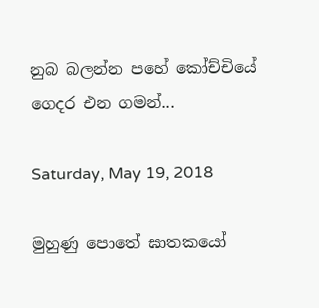නුබ බලන්න පහේ කෝච්චියේ ගෙදර එන ගමන්...

Saturday, May 19, 2018

මුහුණු පොතේ ඝාතකයෝ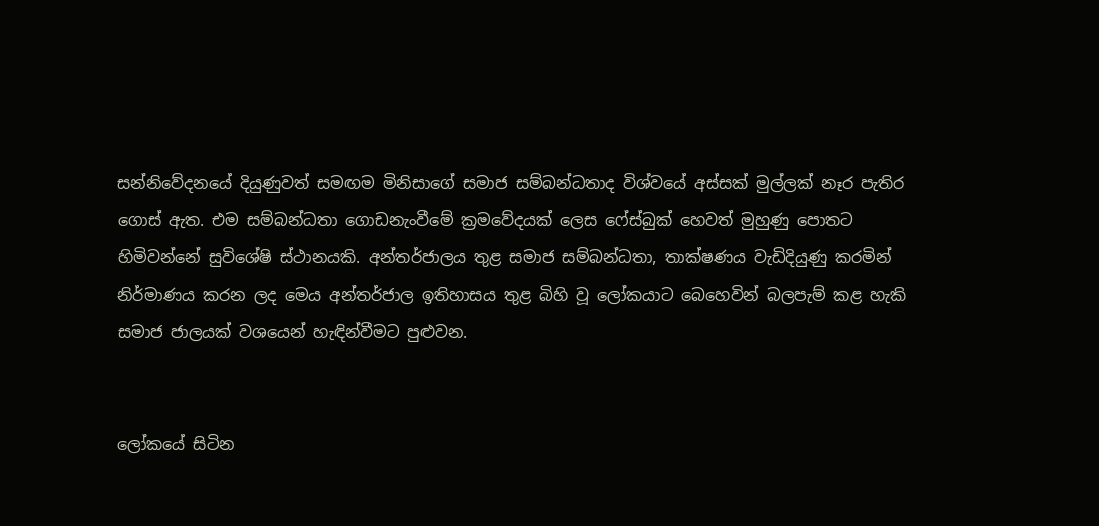සන්නිවේදනයේ දියුණුවත් සමඟම මිනිසාගේ සමාජ සම්බන්ධතාද විශ්වයේ අස්සක් මුල්ලක් නෑර පැතිර ගොස් ඇත. එම සම්බන්ධතා ගොඩනැංවීමේ ක්‍රමවේදයක් ලෙස ෆේස්බුක් හෙවත් මුහුණු පොතට හිමිවන්නේ සුවිශේෂි ස්ථානයකි. අන්තර්ජාලය තුළ සමාජ සම්බන්ධතා, තාක්ෂණය වැඩිදියුණු කරමින් නිර්මාණය කරන ලද මෙය අන්තර්ජාල ඉතිහාසය තුළ බිහි වූ ලෝකයාට බෙහෙවින් බලපැම් කළ හැකි සමාජ ජාලයක් වශයෙන් හැඳින්වීමට පුළුවන.


ලෝකයේ සිටින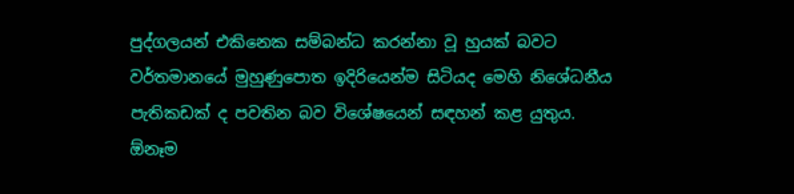පුද්ගලයන් එකිනෙක සම්බන්ධ කරන්නා වූ හුයක් බවට වර්තමානයේ මුහුණුපොත ඉදිරියෙන්ම සිටියද මෙහි නිශේධනීය පැතිකඩක් ද පවතින බව විශේෂයෙන් සඳහන් කළ යුතුය. ඕනෑම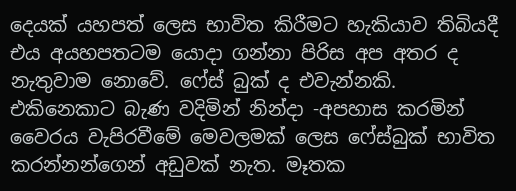දෙයක් යහපත් ලෙස භාවිත කිරීමට හැකියාව තිබියදී එය අයහපතටම යොදා ගන්නා පිරිස අප අතර ද නැතුවාම නොවේ. ෆේස් බුක් ද එවැන්නකි. එකිනෙකාට බැණ වදිමින් නින්දා -අපහාස කරමින් වෛරය වැපිරවීමේ මෙවලමක් ලෙස ෆේස්බුක් භාවිත කරන්නන්ගෙන් අඩුවක් නැත. මෑතක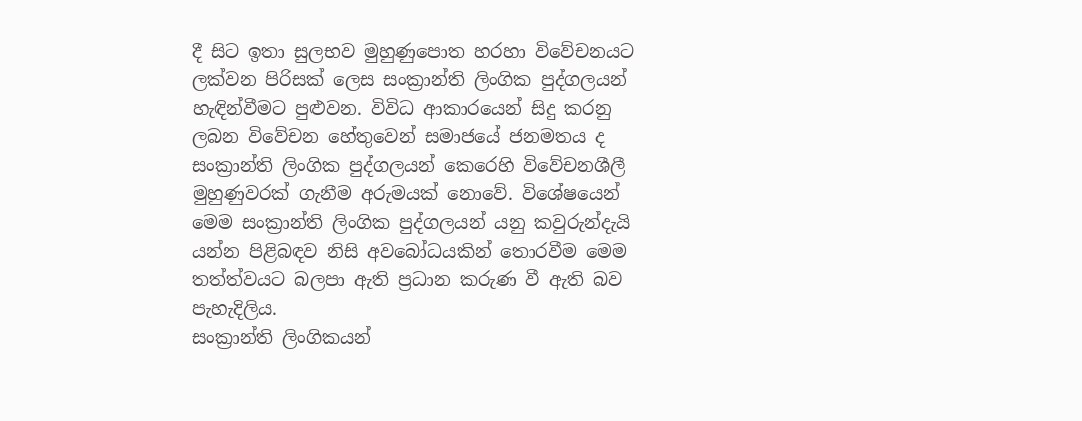දී සිට ඉතා සුලභව මුහුණුපොත හරහා විවේචනයට ලක්වන පිරිසක් ලෙස සංක්‍රාන්ති ලිංගික පුද්ගලයන් හැඳින්වීමට පුළුවන. විවිධ ආකාරයෙන් සිදු කරනු ලබන විවේචන හේතුවෙන් සමාජයේ ජනමතය ද සංක්‍රාන්ති ලිංගික පුද්ගලයන් කෙරෙහි විවේචනශීලී මුහුණුවරක් ගැනීම අරුමයක් නොවේ. විශේෂයෙන් මෙම සංක්‍රාන්ති ලිංගික පුද්ගලයන් යනු කවුරුන්දැයි යන්න පිළිබඳව නිසි අවබෝධයකින් තොරවීම මෙම තත්ත්වයට බලපා ඇති ප්‍රධාන කරුණ වී ඇති බව පැහැදිලිය.
සංක්‍රාන්ති ලිංගිකයන්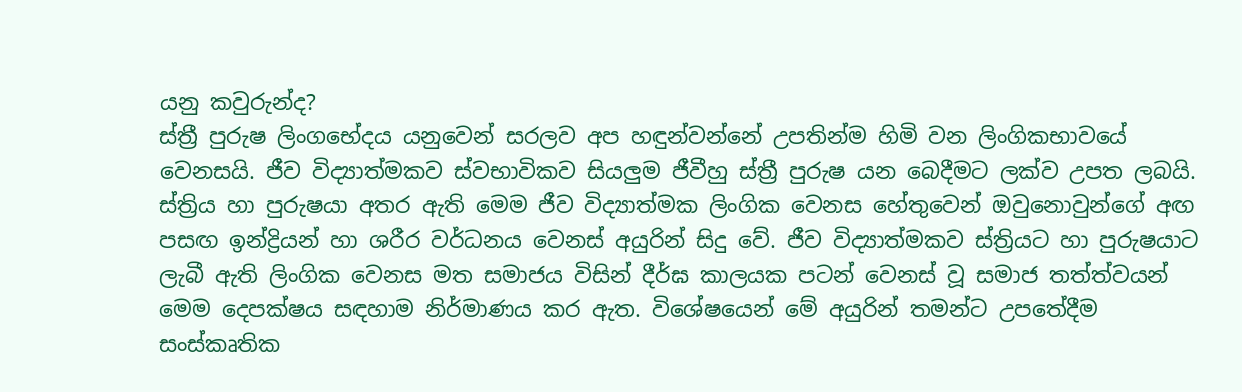යනු කවුරුන්ද?
ස්ත්‍රී පුරුෂ ලිංගභේදය යනුවෙන් සරලව අප හඳුන්වන්නේ උපතින්ම හිමි වන ලිංගිකභාවයේ වෙනසයි. ජීව විද්‍යාත්මකව ස්වභාවිකව සියලුම ජීවීහු ස්ත්‍රී පුරුෂ යන බෙදීමට ලක්ව උපත ලබයි. ස්ත්‍රිය හා පුරුෂයා අතර ඇති මෙම ජීව විද්‍යාත්මක ලිංගික වෙනස හේතුවෙන් ඔවුනොවුන්ගේ අඟ පසඟ ඉන්ද්‍රියන් හා ශරීර වර්ධනය වෙනස් අයුරින් සිදු වේ. ජීව විද්‍යාත්මකව ස්ත්‍රියට හා පුරුෂයාට ලැබී ඇති ලිංගික වෙනස මත සමාජය විසින් දීර්ඝ කාලයක පටන් වෙනස් වූ සමාජ තත්ත්වයන් මෙම දෙපක්ෂය සඳහාම නිර්මාණය කර ඇත. විශේෂයෙන් මේ අයුරින් තමන්ට උපතේදීම සංස්කෘතික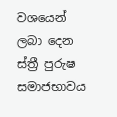වශයෙන් ලබා දෙන ස්ත්‍රී පුරුෂ සමාජභාවය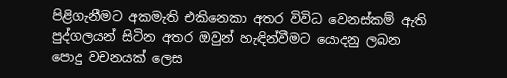පිළිගැනීමට අකමැති එකිනෙකා අතර විවිධ වෙනස්කම් ඇති පුද්ගලයන් සිටින අතර ඔවුන් හැඳින්වීමට යොදනු ලබන පොදු වචනයක් ලෙස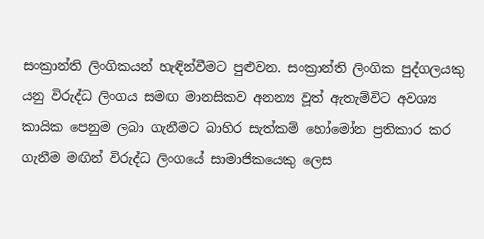සංක්‍රාන්ති ලිංගිකයන් හැඳින්වීමට පුළුවන. සංක්‍රාන්ති ලිංගික පුද්ගලයකු යනු විරුද්ධ ලිංගය සමඟ මානසිකව අනන්‍ය වූත් ඇතැම්විට අවශ්‍ය කායික පෙනුම ලබා ගැනීමට බාහිර සැත්කම් හෝමෝන ප්‍රතිකාර කර ගැනීම මඟින් විරුද්ධ ලිංගයේ සාමාජිකයෙකු ලෙස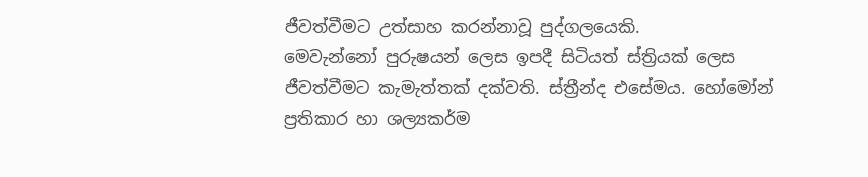ජීවත්වීමට උත්සාහ කරන්නාවූ පුද්ගලයෙකි.
මෙවැන්නෝ පුරුෂයන් ලෙස ඉපදී සිටියත් ස්ත්‍රියක් ලෙස ජීවත්වීමට කැමැත්තක් දක්වති. ස්ත්‍රීන්ද එසේමය. හෝමෝන් ප්‍රතිකාර හා ශල්‍යකර්ම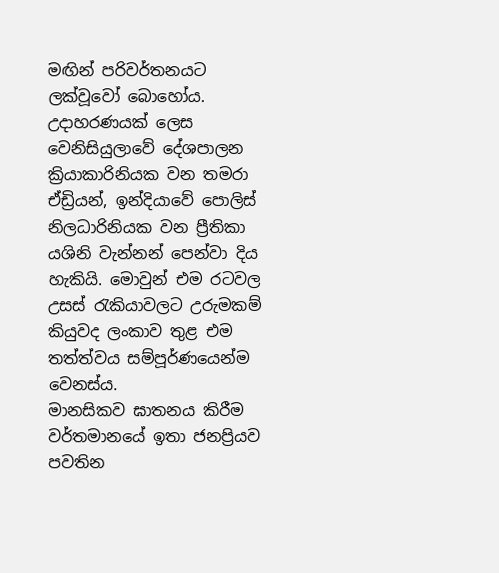මඟින් පරිවර්තනයට ලක්වූවෝ බොහෝය. උදාහරණයක් ලෙස වෙනිසියුලාවේ දේශපාලන ක්‍රියාකාරිනියක වන තමරා ඒඩ්‍රියන්, ඉන්දියාවේ පොලිස් නිලධාරිනියක වන ප්‍රීතිකා යශිනි වැන්නන් පෙන්වා දිය හැකියි. මොවුන් එම රටවල උසස් රැකියාවලට උරුමකම් කියුවද ලංකාව තුළ එම තත්ත්වය සම්පූර්ණයෙන්ම වෙනස්ය.
මානසිකව ඝාතනය කිරීම
වර්තමානයේ ඉතා ජනප්‍රියව පවතින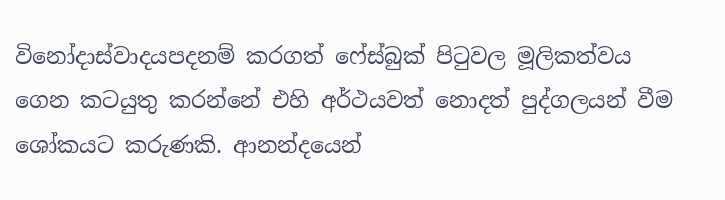විනෝදාස්වාදයපදනම් කරගත් ෆේස්බුක් පිටුවල මූලිකත්වය ගෙන කටයුතු කරන්නේ එහි අර්ථයවත් නොදත් පුද්ගලයන් වීම ශෝකයට කරුණකි. ආනන්දයෙන්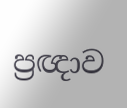ප්‍රඥාව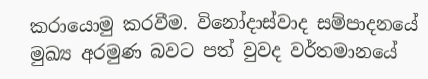කරායොමු කරවීම. විනෝදාස්වාද සම්පාදනයේ මුඛ්‍ය අරමුණ බවට පත් වුවද වර්තමානයේ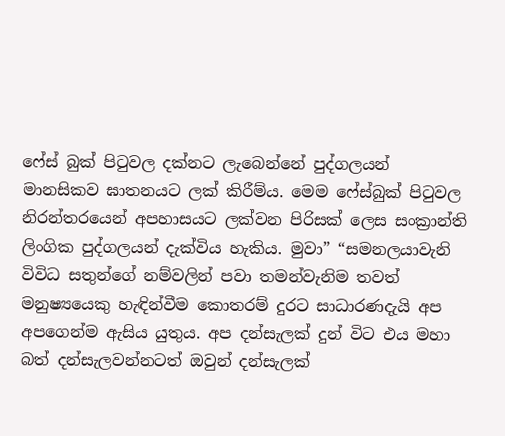ෆේස් බුක් පිටුවල දක්නට ලැබෙන්නේ පුද්ගලයන් මානසිකව ඝාතනයට ලක් කිරීම්ය. මෙම ෆේස්බුක් පිටුවල නිරන්තරයෙන් අපහාසයට ලක්වන පිරිසක් ලෙස සංක්‍රාන්ති ලිංගික පුද්ගලයන් දැක්විය හැකිය. මුවා” “සමනලයාවැනි විවිධ සතුන්ගේ නම්වලින් පවා තමන්වැනිම තවත් මනුෂ්‍යයෙකු හැඳින්වීම කොතරම් දුරට සාධාරණදැයි අප අපගෙන්ම ඇසිය යුතුය. අප දන්සැලක් දුන් විට එය මහා බත් දන්සැලවන්නටත් ඔවුන් දන්සැලක්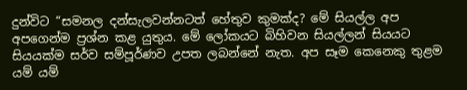දුන්විට “සමනල දන්සැලවන්නටත් හේතුව කුමක්ද? මේ සියල්ල අප අපගෙන්ම ප්‍රශ්න කළ යුතුය. මේ ලෝකයට බිහිවන සියල්ලන් සියයට සියයක්ම සර්ව සම්පූර්ණව උපත ලබන්නේ නැත. අප සෑම කෙනෙකු තුළම යම් යම්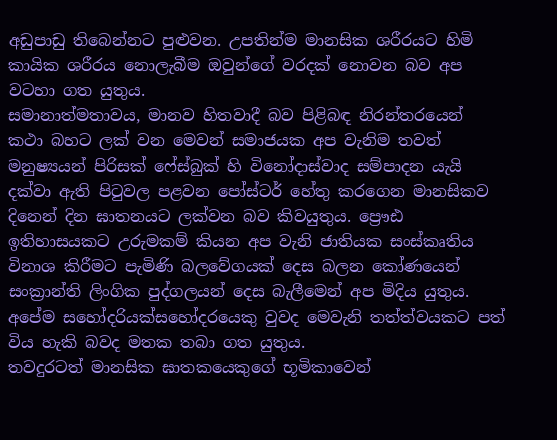අඩුපාඩු තිබෙන්නට පුළුවන. උපතින්ම මානසික ශරීරයට හිමි කායික ශරීරය නොලැබීම ඔවුන්ගේ වරදක් නොවන බව අප වටහා ගත යුතුය.
සමානාත්මතාවය, මානව හිතවාදී බව පිළිබඳ නිරන්තරයෙන් කථා බහට ලක් වන මෙවන් සමාජයක අප වැනිම තවත් මනුෂ්‍යයන් පිරිසක් ෆේස්බුක් හි විනෝදාස්වාද සම්පාදන යැයි දක්වා ඇති පිටුවල පළවන පෝස්ටර් හේතු කරගෙන මානසිකව දිනෙන් දින ඝාතනයට ලක්වන බව කිවයුතුය. ප්‍රෞඪ ඉතිහාසයකට උරුමකම් කියන අප වැනි ජාතියක සංස්කෘතිය විනාශ කිරීමට පැමිණි බලවේගයක් දෙස බලන කෝණයෙන් සංක්‍රාන්ති ලිංගික පුද්ගලයන් දෙස බැලීමෙන් අප මිදිය යුතුය. අපේම සහෝදරියක්සහෝදරයෙකු වුවද මෙවැනි තත්ත්වයකට පත් විය හැකි බවද මතක තබා ගත යුතුය.
තවදුරටත් මානසික ඝාතකයෙකුගේ භූමිකාවෙන්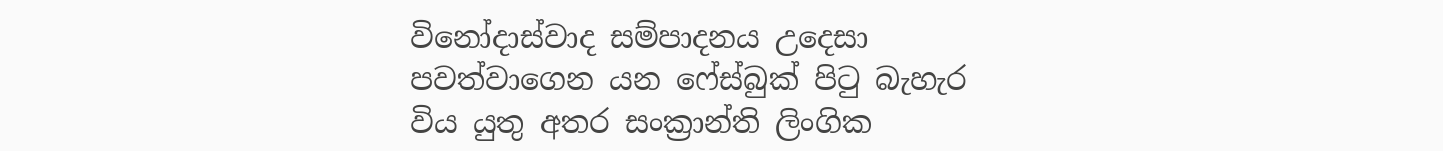විනෝදාස්වාද සම්පාදනය උදෙසා පවත්වාගෙන යන ෆේස්බුක් පිටු බැහැර විය යුතු අතර සංක්‍රාන්ති ලිංගික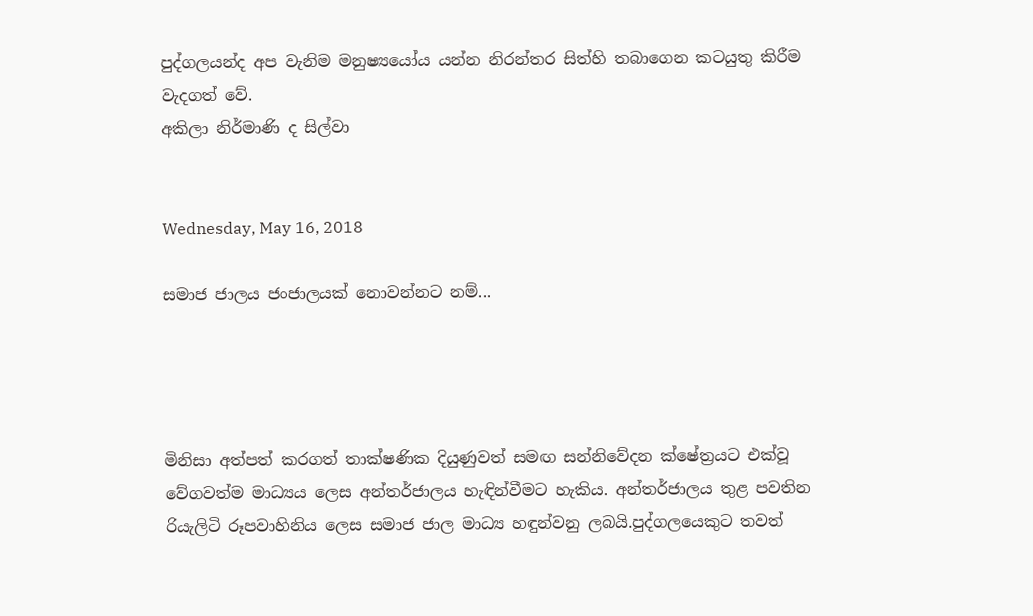පුද්ගලයන්ද අප වැනිම මනුෂ්‍යයෝය යන්න නිරන්තර සිත්හි තබාගෙන කටයුතු කිරීම වැදගත් වේ.
අකිලා නිර්මාණි ද සිල්වා


Wednesday, May 16, 2018

සමාජ ජාලය ජංජාලයක් නොවන්නට නම්...




මිනිසා අත්පත් කරගත් තාක්ෂණික දියුණුවත් සමඟ සන්නිවේදන ක්ෂේත්‍රයට එක්වූ වේගවත්ම මාධ්‍යය ලෙස අන්තර්ජාලය හැඳින්වීමට හැකිය. අන්තර්ජාලය තුළ පවතින රියැලිටි රූපවාහිනිය ලෙස සමාජ ජාල මාධ්‍ය හඳුන්වනු ලබයි.පුද්ගලයෙකුට තවත්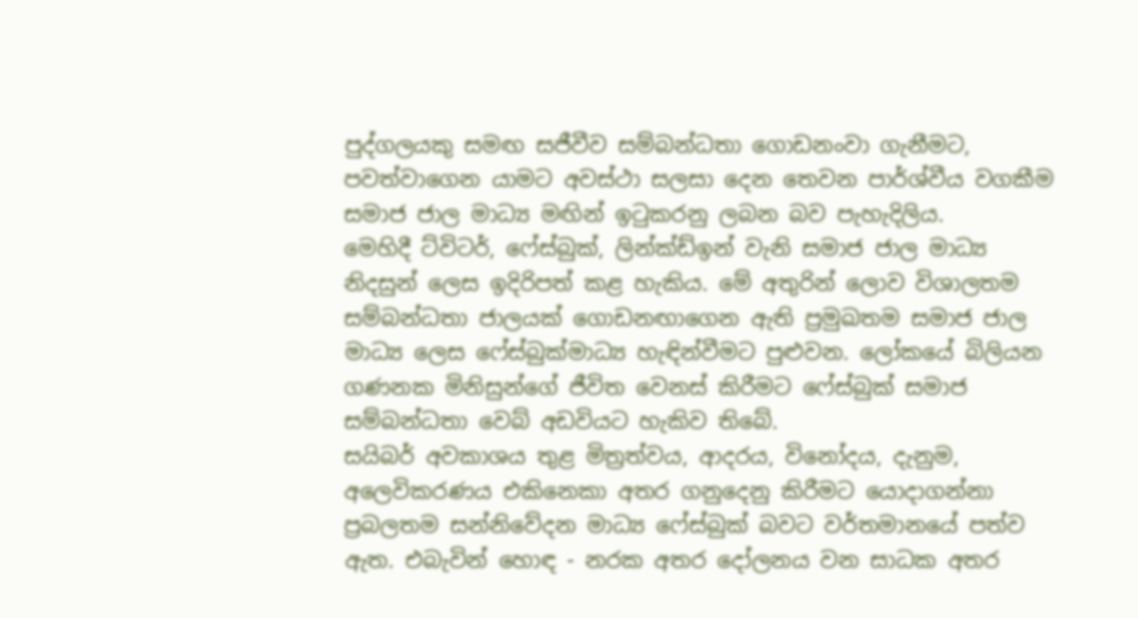පුද්ගලයකු සමඟ සජීවීව සම්බන්ධතා ගොඩනංවා ගැනීමට, පවත්වාගෙන යාමට අවස්ථා සලසා දෙන තෙවන පාර්ශ්වීය වගකීම සමාජ ජාල මාධ්‍ය මඟින් ඉටුකරනු ලබන බව පැහැදිලිය.
මෙහිදී ට්විටර්, ෆේස්බුක්, ලින්ක්ඩ්ඉන් වැනි සමාජ ජාල මාධ්‍ය නිදසුන් ලෙස ඉදිරිපත් කළ හැකිය. මේ අතුරින් ලොව විශාලතම සම්බන්ධතා ජාලයක් ගොඩනඟාගෙන ඇති ප්‍රමුඛතම සමාජ ජාල මාධ්‍ය ලෙස ෆේස්බුක්මාධ්‍ය හැඳින්වීමට පුළුවන. ලෝකයේ බිලියන ගණනක මිනිසුන්ගේ ජීවිත වෙනස් කිරීමට ෆේස්බුක් සමාජ සම්බන්ධතා වෙබ් අඩවියට හැකිව තිබේ.
සයිබර් අවකාශය තුළ මිත්‍රත්වය, ආදරය, විනෝදය, දැනුම, අලෙවිකරණය එකිනෙකා අතර ගනුදෙනු කිරීමට යොදාගන්නා ප්‍රබලතම සන්නිවේදන මාධ්‍ය ෆේස්බුක් බවට වර්තමානයේ පත්ව ඇත. එබැවින් හොඳ - නරක අතර දෝලනය වන සාධක අතර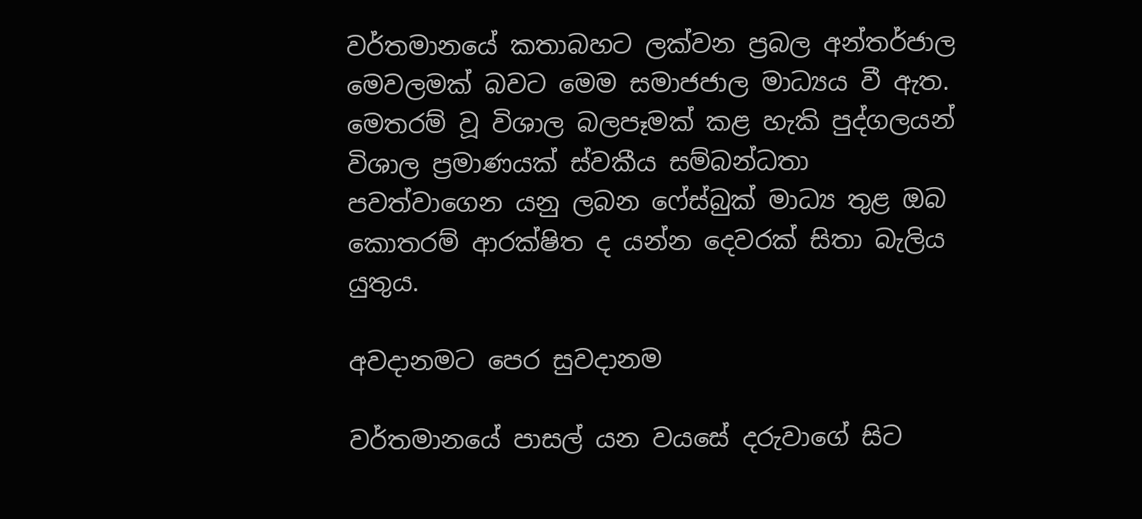වර්තමානයේ කතාබහට ලක්වන ප්‍රබල අන්තර්ජාල මෙවලමක් බවට මෙම සමාජජාල මාධ්‍යය වී ඇත. මෙතරම් වූ විශාල බලපෑමක් කළ හැකි පුද්ගලයන් විශාල ප්‍රමාණයක් ස්වකීය සම්බන්ධතා පවත්වාගෙන යනු ලබන ෆේස්බුක් මාධ්‍ය තුළ ඔබ කොතරම් ආරක්ෂිත ද යන්න දෙවරක් සිතා බැලිය යුතුය.

අවදානමට පෙර සුවදානම

වර්තමානයේ පාසල් යන වයසේ දරුවාගේ සිට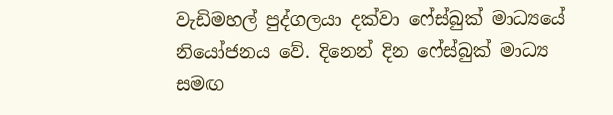වැඩිමහල් පුද්ගලයා දක්වා ෆේස්බුක් මාධ්‍යයේ නියෝජනය වේ. දිනෙන් දින ෆේස්බුක් මාධ්‍ය සමඟ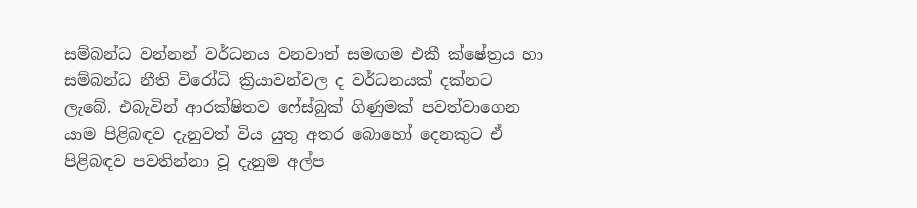සම්බන්ධ වන්නන් වර්ධනය වනවාත් සමඟම එකී ක්ෂේත්‍රය හා සම්බන්ධ නීති විරෝධි ක්‍රියාවන්වල ද වර්ධනයක් දක්නට ලැබේ. එබැවින් ආරක්ෂිතව ෆේස්බුක් ගිණුමක් පවත්වාගෙන යාම පිළිබඳව දැනුවත් විය යුතු අතර බොහෝ දෙනකුට ඒ පිළිබඳව පවතින්නා වූ දැනුම අල්ප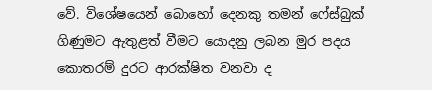වේ. විශේෂයෙන් බොහෝ දෙනකු තමන් ෆේස්බුක් ගිණුමට ඇතුළත් වීමට යොදනු ලබන මුර පදය කොතරම් දුරට ආරක්ෂිත වනවා ද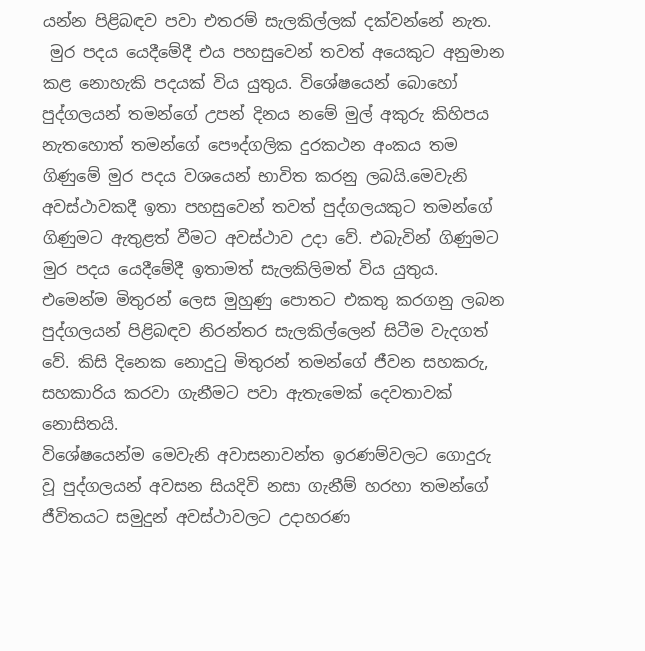යන්න පිළිබඳව පවා එතරම් සැලකිල්ලක් දක්වන්නේ නැත.
 මුර පදය යෙදීමේදී එය පහසුවෙන් තවත් අයෙකුට අනුමාන කළ නොහැකි පදයක් විය යුතුය. විශේෂයෙන් බොහෝ පුද්ගලයන් තමන්ගේ උපන් දිනය නමේ මුල් අකුරු කිහිපය නැතහොත් තමන්ගේ පෞද්ගලික දුරකථන අංකය තම ගිණුමේ මුර පදය වශයෙන් භාවිත කරනු ලබයි.මෙවැනි අවස්ථාවකදී ඉතා පහසුවෙන් තවත් පුද්ගලයකුට තමන්ගේ ගිණුමට ඇතුළත් වීමට අවස්ථාව උදා වේ. එබැවින් ගිණුමට මුර පදය යෙදීමේදී ඉතාමත් සැලකිලිමත් විය යුතුය.
එමෙන්ම මිතුරන් ලෙස මුහුණු පොතට එකතු කරගනු ලබන පුද්ගලයන් පිළිබඳව නිරන්තර සැලකිල්ලෙන් සිටීම වැදගත් වේ. කිසි දිනෙක නොදුටු මිතුරන් තමන්ගේ ජීවන සහකරු, සහකාරිය කරවා ගැනීමට පවා ඇතැමෙක් දෙවතාවක් නොසිතයි.
විශේෂයෙන්ම මෙවැනි අවාසනාවන්ත ඉරණම්වලට ගොදුරු වූ පුද්ගලයන් අවසන සියදිවි නසා ගැනීම් හරහා තමන්ගේ ජීවිතයට සමුදුන් අවස්ථාවලට උදාහරණ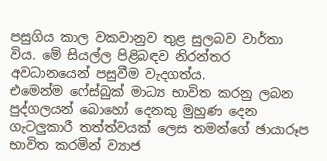පසුගිය කාල වකවානුව තුළ සුලබව වාර්තා විය. මේ සියල්ල පිළිබඳව නිරන්තර අවධානයෙන් පසුවීම වැදගත්ය.
එමෙන්ම ෆේස්බුක් මාධ්‍ය භාවිත කරනු ලබන පුද්ගලයන් බොහෝ දෙනකු මුහුණ දෙන ගැටලුකාරී තත්ත්වයක් ලෙස තමන්ගේ ඡායාරූප භාවිත කරමින් ව්‍යාජ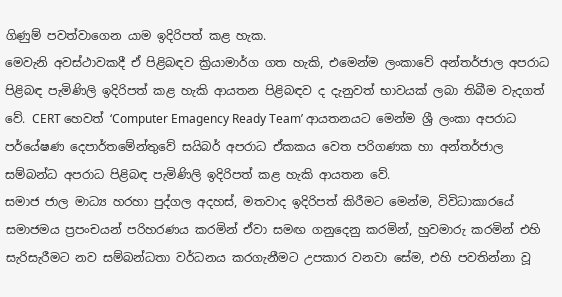ගිණුම් පවත්වාගෙන යාම ඉදිරිපත් කළ හැක.
මෙවැනි අවස්ථාවකදී ඒ පිළිබඳව ක්‍රියාමාර්ග ගත හැකි, එමෙන්ම ලංකාවේ අන්තර්ජාල අපරාධ පිළිබඳ පැමිණිලි ඉදිරිපත් කළ හැකි ආයතන පිළිබඳව ද දැනුවත් භාවයක් ලබා තිබීම වැදගත් වේ. CERT හෙවත් ‘Computer Emagency Ready Team’ ආයතනයට මෙන්ම ශ්‍රී ලංකා අපරාධ පර්යේෂණ දෙපාර්තමේන්තුවේ සයිබර් අපරාධ ඒකකය වෙත පරිගණක හා අන්තර්ජාල සම්බන්ධ අපරාධ පිළිබඳ පැමිණිලි ඉදිරිපත් කළ හැකි ආයතන වේ.
සමාජ ජාල මාධ්‍ය හරහා පුද්ගල අදහස්, මතවාද ඉදිරිපත් කිරීමට මෙන්ම, විවිධාකාරයේ සමාජමය ප්‍රපංචයන් පරිහරණය කරමින් ඒවා සමඟ ගනුදෙනු කරමින්, හුවමාරු කරමින් එහි සැරිසැරීමට නව සම්බන්ධතා වර්ධනය කරගැනීමට උපකාර වනවා සේම, එහි පවතින්නා වූ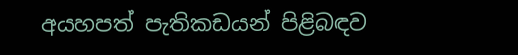අයහපත් පැතිකඩයන් පිළිබඳව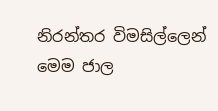නිරන්තර විමසිල්ලෙන් මෙම ජාල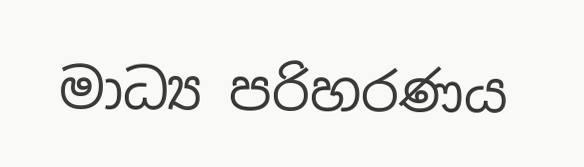මාධ්‍ය පරිහරණය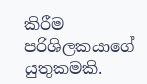කිරීම පරිශිලකයාගේ යුතුකමකි.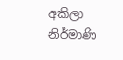අකිලා නිර්මාණි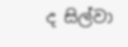ද සිල්වා